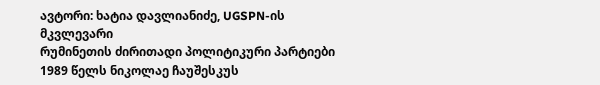ავტორი: ხატია დავლიანიძე, UGSPN-ის მკვლევარი
რუმინეთის ძირითადი პოლიტიკური პარტიები
1989 წელს ნიკოლაე ჩაუშესკუს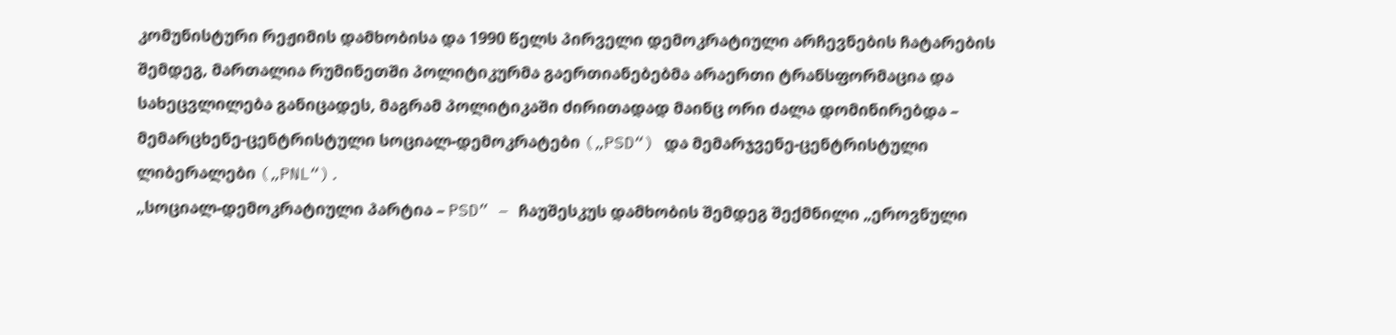კომუნისტური რეჟიმის დამხობისა და 1990 წელს პირველი დემოკრატიული არჩევნების ჩატარების შემდეგ, მართალია რუმინეთში პოლიტიკურმა გაერთიანებებმა არაერთი ტრანსფორმაცია და სახეცვლილება განიცადეს, მაგრამ პოლიტიკაში ძირითადად მაინც ორი ძალა დომინირებდა – მემარცხენე-ცენტრისტული სოციალ-დემოკრატები („PSD“) და მემარჯვენე-ცენტრისტული ლიბერალები („PNL“).
„სოციალ-დემოკრატიული პარტია – PSD” – ჩაუშესკუს დამხობის შემდეგ შექმნილი „ეროვნული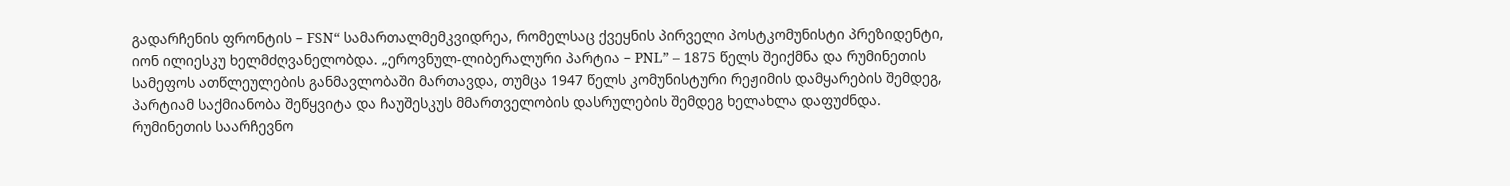გადარჩენის ფრონტის – FSN“ სამართალმემკვიდრეა, რომელსაც ქვეყნის პირველი პოსტკომუნისტი პრეზიდენტი, იონ ილიესკუ ხელმძღვანელობდა. „ეროვნულ-ლიბერალური პარტია – PNL” – 1875 წელს შეიქმნა და რუმინეთის სამეფოს ათწლეულების განმავლობაში მართავდა, თუმცა 1947 წელს კომუნისტური რეჟიმის დამყარების შემდეგ, პარტიამ საქმიანობა შეწყვიტა და ჩაუშესკუს მმართველობის დასრულების შემდეგ ხელახლა დაფუძნდა.
რუმინეთის საარჩევნო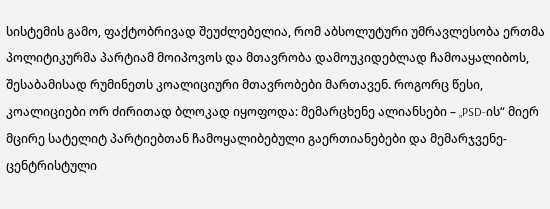სისტემის გამო, ფაქტობრივად შეუძლებელია, რომ აბსოლუტური უმრავლესობა ერთმა პოლიტიკურმა პარტიამ მოიპოვოს და მთავრობა დამოუკიდებლად ჩამოაყალიბოს, შესაბამისად რუმინეთს კოალიციური მთავრობები მართავენ. როგორც წესი, კოალიციები ორ ძირითად ბლოკად იყოფოდა: მემარცხენე ალიანსები – „PSD-ის“ მიერ მცირე სატელიტ პარტიებთან ჩამოყალიბებული გაერთიანებები და მემარჯვენე-ცენტრისტული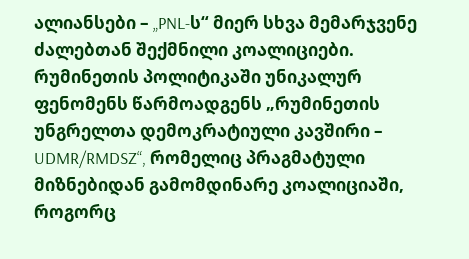ალიანსები – „PNL-ს“ მიერ სხვა მემარჯვენე ძალებთან შექმნილი კოალიციები.
რუმინეთის პოლიტიკაში უნიკალურ ფენომენს წარმოადგენს „რუმინეთის უნგრელთა დემოკრატიული კავშირი – UDMR/RMDSZ“, რომელიც პრაგმატული მიზნებიდან გამომდინარე კოალიციაში, როგორც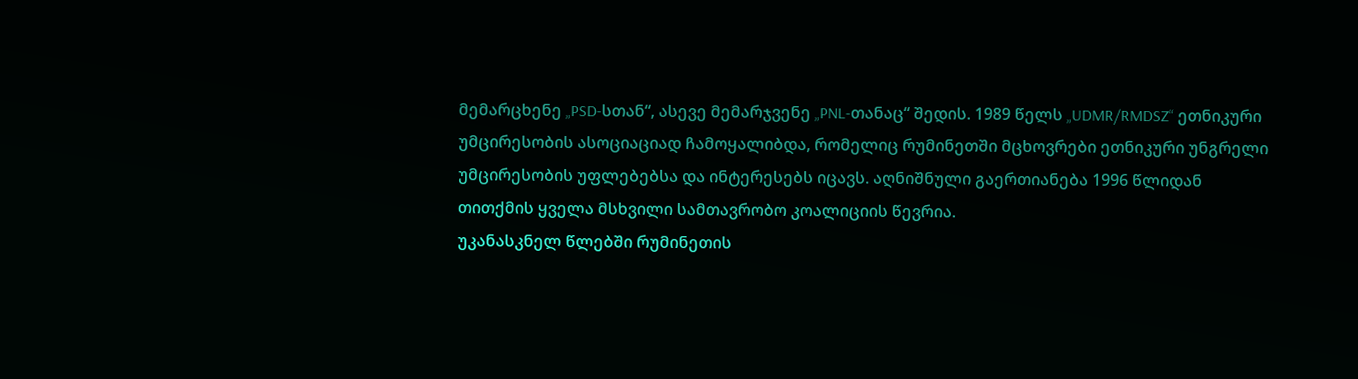მემარცხენე „PSD-სთან“, ასევე მემარჯვენე „PNL-თანაც“ შედის. 1989 წელს „UDMR/RMDSZ“ ეთნიკური უმცირესობის ასოციაციად ჩამოყალიბდა, რომელიც რუმინეთში მცხოვრები ეთნიკური უნგრელი უმცირესობის უფლებებსა და ინტერესებს იცავს. აღნიშნული გაერთიანება 1996 წლიდან თითქმის ყველა მსხვილი სამთავრობო კოალიციის წევრია.
უკანასკნელ წლებში რუმინეთის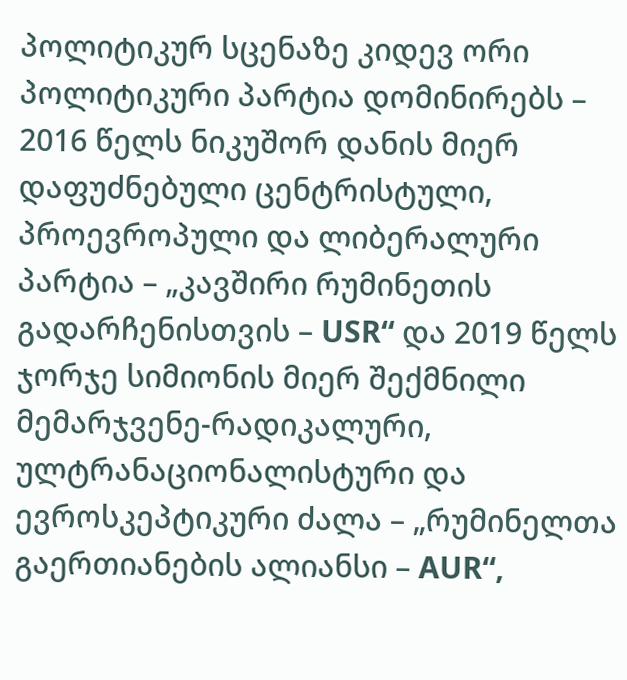პოლიტიკურ სცენაზე კიდევ ორი პოლიტიკური პარტია დომინირებს – 2016 წელს ნიკუშორ დანის მიერ დაფუძნებული ცენტრისტული, პროევროპული და ლიბერალური პარტია – „კავშირი რუმინეთის გადარჩენისთვის – USR“ და 2019 წელს ჯორჯე სიმიონის მიერ შექმნილი მემარჯვენე-რადიკალური, ულტრანაციონალისტური და ევროსკეპტიკური ძალა – „რუმინელთა გაერთიანების ალიანსი – AUR“,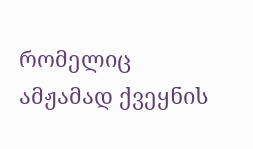რომელიც ამჟამად ქვეყნის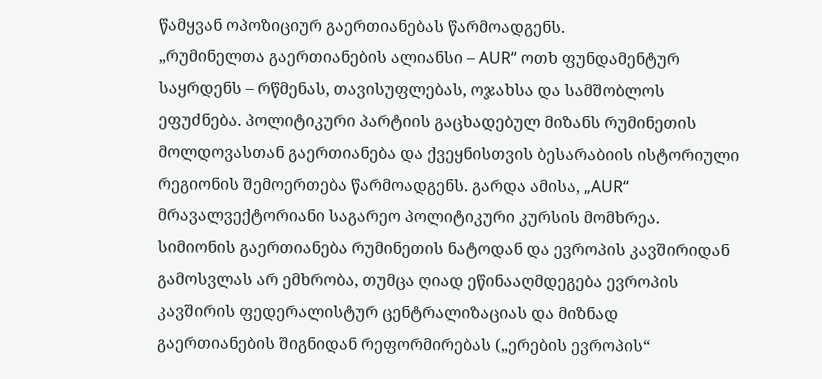წამყვან ოპოზიციურ გაერთიანებას წარმოადგენს.
„რუმინელთა გაერთიანების ალიანსი – AUR“ ოთხ ფუნდამენტურ საყრდენს – რწმენას, თავისუფლებას, ოჯახსა და სამშობლოს ეფუძნება. პოლიტიკური პარტიის გაცხადებულ მიზანს რუმინეთის მოლდოვასთან გაერთიანება და ქვეყნისთვის ბესარაბიის ისტორიული რეგიონის შემოერთება წარმოადგენს. გარდა ამისა, „AUR“ მრავალვექტორიანი საგარეო პოლიტიკური კურსის მომხრეა. სიმიონის გაერთიანება რუმინეთის ნატოდან და ევროპის კავშირიდან გამოსვლას არ ემხრობა, თუმცა ღიად ეწინააღმდეგება ევროპის კავშირის ფედერალისტურ ცენტრალიზაციას და მიზნად გაერთიანების შიგნიდან რეფორმირებას („ერების ევროპის“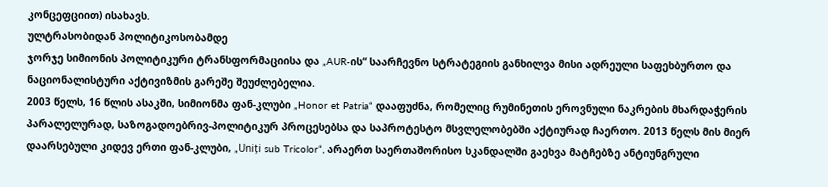კონცეფციით) ისახავს.
ულტრასობიდან პოლიტიკოსობამდე
ჯორჯე სიმიონის პოლიტიკური ტრანსფორმაციისა და „AUR-ის“ საარჩევნო სტრატეგიის განხილვა მისი ადრეული საფეხბურთო და ნაციონალისტური აქტივიზმის გარეშე შეუძლებელია.
2003 წელს, 16 წლის ასაკში, სიმიონმა ფან-კლუბი „Honor et Patria“ დააფუძნა, რომელიც რუმინეთის ეროვნული ნაკრების მხარდაჭერის პარალელურად, საზოგადოებრივ-პოლიტიკურ პროცესებსა და საპროტესტო მსვლელობებში აქტიურად ჩაერთო. 2013 წელს მის მიერ დაარსებული კიდევ ერთი ფან-კლუბი, „Uniți sub Tricolor“, არაერთ საერთაშორისო სკანდალში გაეხვა მატჩებზე ანტიუნგრული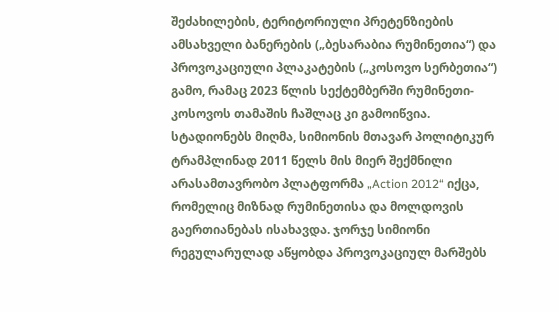შეძახილების, ტერიტორიული პრეტენზიების ამსახველი ბანერების („ბესარაბია რუმინეთია“) და პროვოკაციული პლაკატების („კოსოვო სერბეთია“) გამო, რამაც 2023 წლის სექტემბერში რუმინეთი-კოსოვოს თამაშის ჩაშლაც კი გამოიწვია.
სტადიონებს მიღმა, სიმიონის მთავარ პოლიტიკურ ტრამპლინად 2011 წელს მის მიერ შექმნილი არასამთავრობო პლატფორმა „Action 2012“ იქცა, რომელიც მიზნად რუმინეთისა და მოლდოვის გაერთიანებას ისახავდა. ჯორჯე სიმიონი რეგულარულად აწყობდა პროვოკაციულ მარშებს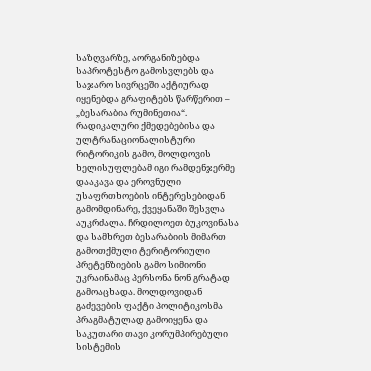საზღვარზე, აორგანიზებდა საპროტესტო გამოსვლებს და საჯარო სივრცეში აქტიურად იყენებდა გრაფიტებს წარწერით – „ბესარაბია რუმინეთია“. რადიკალური ქმედებებისა და ულტრანაციონალისტური რიტორიკის გამო, მოლდოვის ხელისუფლებამ იგი რამდენჯერმე დააკავა და ეროვნული უსაფრთხოების ინტერესებიდან გამომდინარე, ქვეყანაში შესვლა აუკრძალა. ჩრდილოეთ ბუკოვინასა და სამხრეთ ბესარაბიის მიმართ გამოთქმული ტერიტორიული პრეტენზიების გამო სიმიონი უკრაინამაც პერსონა ნონ გრატად გამოაცხადა. მოლდოვიდან გაძევების ფაქტი პოლიტიკოსმა პრაგმატულად გამოიყენა და საკუთარი თავი კორუმპირებული სისტემის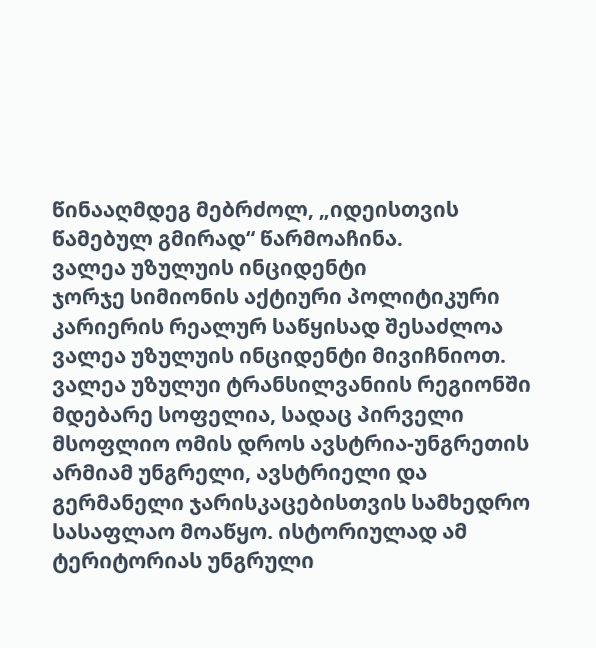წინააღმდეგ მებრძოლ, „იდეისთვის წამებულ გმირად“ წარმოაჩინა.
ვალეა უზულუის ინციდენტი
ჯორჯე სიმიონის აქტიური პოლიტიკური კარიერის რეალურ საწყისად შესაძლოა ვალეა უზულუის ინციდენტი მივიჩნიოთ.
ვალეა უზულუი ტრანსილვანიის რეგიონში მდებარე სოფელია, სადაც პირველი მსოფლიო ომის დროს ავსტრია-უნგრეთის არმიამ უნგრელი, ავსტრიელი და გერმანელი ჯარისკაცებისთვის სამხედრო სასაფლაო მოაწყო. ისტორიულად ამ ტერიტორიას უნგრული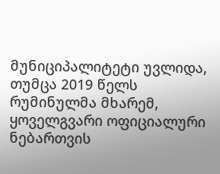მუნიციპალიტეტი უვლიდა, თუმცა 2019 წელს რუმინულმა მხარემ, ყოველგვარი ოფიციალური ნებართვის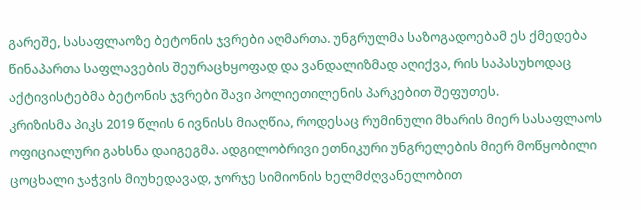გარეშე, სასაფლაოზე ბეტონის ჯვრები აღმართა. უნგრულმა საზოგადოებამ ეს ქმედება წინაპართა საფლავების შეურაცხყოფად და ვანდალიზმად აღიქვა, რის საპასუხოდაც აქტივისტებმა ბეტონის ჯვრები შავი პოლიეთილენის პარკებით შეფუთეს.
კრიზისმა პიკს 2019 წლის 6 ივნისს მიაღწია, როდესაც რუმინული მხარის მიერ სასაფლაოს ოფიციალური გახსნა დაიგეგმა. ადგილობრივი ეთნიკური უნგრელების მიერ მოწყობილი ცოცხალი ჯაჭვის მიუხედავად, ჯორჯე სიმიონის ხელმძღვანელობით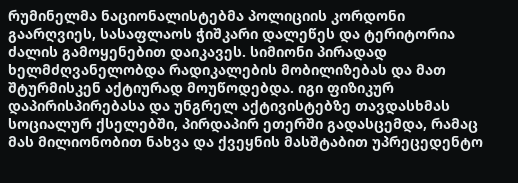რუმინელმა ნაციონალისტებმა პოლიციის კორდონი გაარღვიეს, სასაფლაოს ჭიშკარი დალეწეს და ტერიტორია ძალის გამოყენებით დაიკავეს. სიმიონი პირადად ხელმძღვანელობდა რადიკალების მობილიზებას და მათ შტურმისკენ აქტიურად მოუწოდებდა. იგი ფიზიკურ დაპირისპირებასა და უნგრელ აქტივისტებზე თავდასხმას სოციალურ ქსელებში, პირდაპირ ეთერში გადასცემდა, რამაც მას მილიონობით ნახვა და ქვეყნის მასშტაბით უპრეცედენტო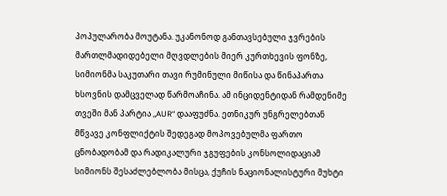პოპულარობა მოუტანა. უკანონოდ განთავსებული ჯვრების მართლმადიდებელი მღვდლების მიერ კურთხევის ფონზე, სიმიონმა საკუთარი თავი რუმინული მიწისა და წინაპართა ხსოვნის დამცველად წარმოაჩინა. ამ ინციდენტიდან რამდენიმე თვეში მან პარტია „AUR“ დააფუძნა. ეთნიკურ უნგრელებთან მწვავე კონფლიქტის შედეგად მოპოვებულმა ფართო ცნობადობამ და რადიკალური ჯგუფების კონსოლიდაციამ სიმიონს შესაძლებლობა მისცა, ქუჩის ნაციონალისტური მუხტი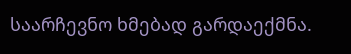საარჩევნო ხმებად გარდაექმნა.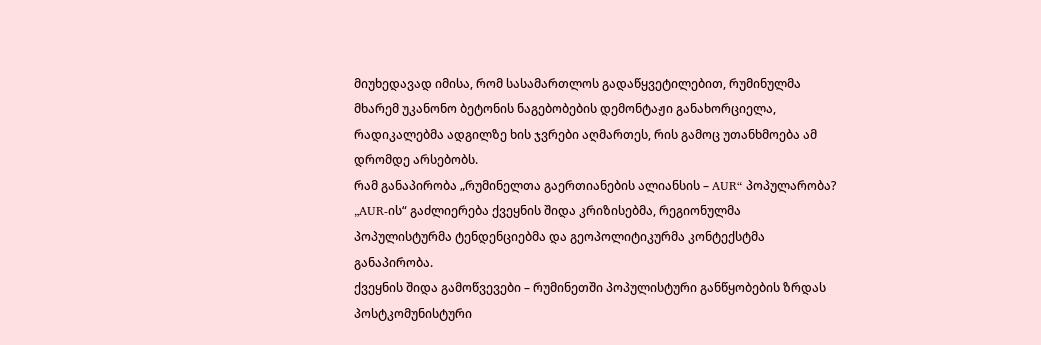მიუხედავად იმისა, რომ სასამართლოს გადაწყვეტილებით, რუმინულმა მხარემ უკანონო ბეტონის ნაგებობების დემონტაჟი განახორციელა, რადიკალებმა ადგილზე ხის ჯვრები აღმართეს, რის გამოც უთანხმოება ამ დრომდე არსებობს.
რამ განაპირობა „რუმინელთა გაერთიანების ალიანსის – AUR“ პოპულარობა?
„AUR-ის“ გაძლიერება ქვეყნის შიდა კრიზისებმა, რეგიონულმა პოპულისტურმა ტენდენციებმა და გეოპოლიტიკურმა კონტექსტმა განაპირობა.
ქვეყნის შიდა გამოწვევები – რუმინეთში პოპულისტური განწყობების ზრდას პოსტკომუნისტური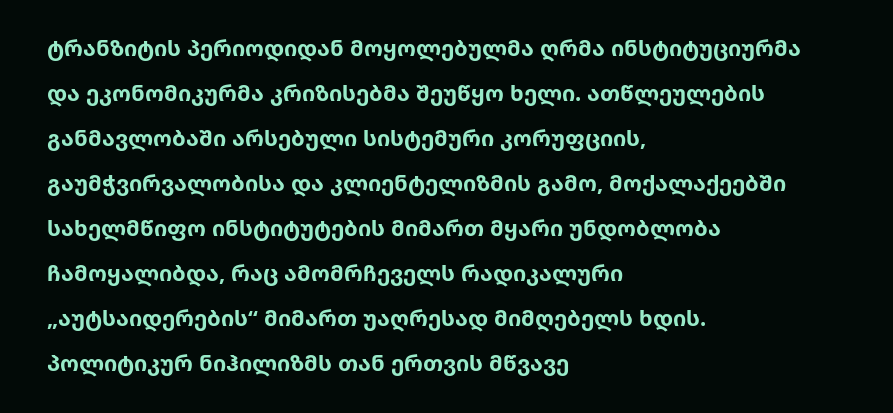ტრანზიტის პერიოდიდან მოყოლებულმა ღრმა ინსტიტუციურმა და ეკონომიკურმა კრიზისებმა შეუწყო ხელი. ათწლეულების განმავლობაში არსებული სისტემური კორუფციის, გაუმჭვირვალობისა და კლიენტელიზმის გამო, მოქალაქეებში სახელმწიფო ინსტიტუტების მიმართ მყარი უნდობლობა ჩამოყალიბდა, რაც ამომრჩეველს რადიკალური „აუტსაიდერების“ მიმართ უაღრესად მიმღებელს ხდის. პოლიტიკურ ნიჰილიზმს თან ერთვის მწვავე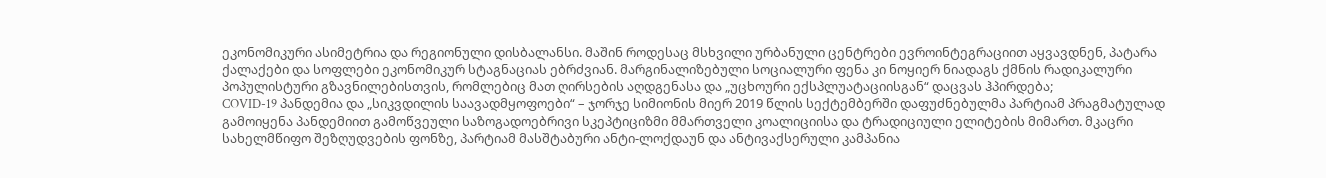ეკონომიკური ასიმეტრია და რეგიონული დისბალანსი. მაშინ როდესაც მსხვილი ურბანული ცენტრები ევროინტეგრაციით აყვავდნენ, პატარა ქალაქები და სოფლები ეკონომიკურ სტაგნაციას ებრძვიან. მარგინალიზებული სოციალური ფენა კი ნოყიერ ნიადაგს ქმნის რადიკალური პოპულისტური გზავნილებისთვის, რომლებიც მათ ღირსების აღდგენასა და „უცხოური ექსპლუატაციისგან“ დაცვას ჰპირდება;
COVID-19 პანდემია და „სიკვდილის საავადმყოფოები“ – ჯორჯე სიმიონის მიერ 2019 წლის სექტემბერში დაფუძნებულმა პარტიამ პრაგმატულად გამოიყენა პანდემიით გამოწვეული საზოგადოებრივი სკეპტიციზმი მმართველი კოალიციისა და ტრადიციული ელიტების მიმართ. მკაცრი სახელმწიფო შეზღუდვების ფონზე, პარტიამ მასშტაბური ანტი-ლოქდაუნ და ანტივაქსერული კამპანია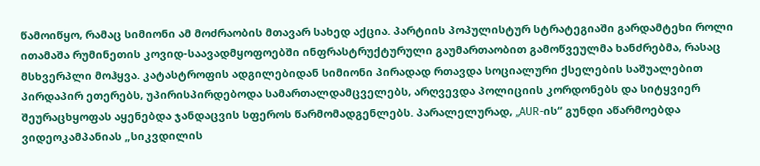წამოიწყო, რამაც სიმიონი ამ მოძრაობის მთავარ სახედ აქცია. პარტიის პოპულისტურ სტრატეგიაში გარდამტეხი როლი ითამაშა რუმინეთის კოვიდ-საავადმყოფოებში ინფრასტრუქტურული გაუმართაობით გამოწვეულმა ხანძრებმა, რასაც მსხვერპლი მოჰყვა. კატასტროფის ადგილებიდან სიმიონი პირადად რთავდა სოციალური ქსელების საშუალებით პირდაპირ ეთერებს, უპირისპირდებოდა სამართალდამცველებს, არღვევდა პოლიციის კორდონებს და სიტყვიერ შეურაცხყოფას აყენებდა ჯანდაცვის სფეროს წარმომადგენლებს. პარალელურად, „AUR-ის“ გუნდი აწარმოებდა ვიდეოკამპანიას „სიკვდილის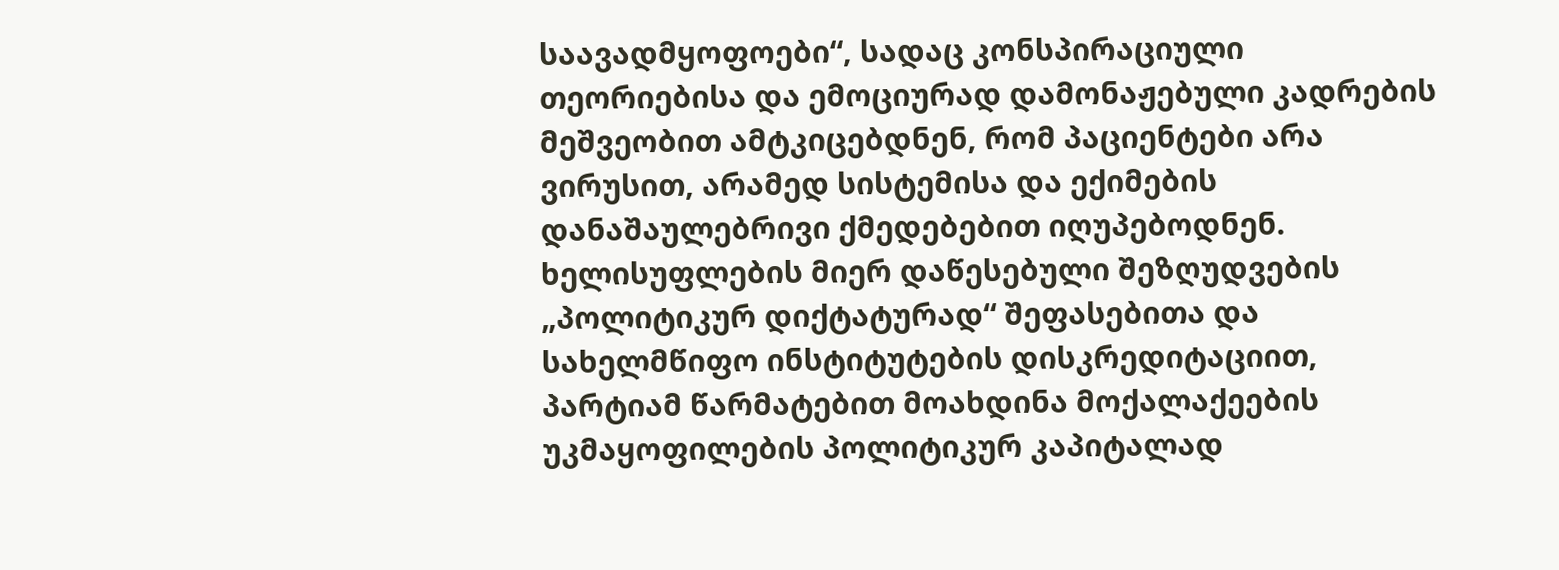საავადმყოფოები“, სადაც კონსპირაციული თეორიებისა და ემოციურად დამონაჟებული კადრების მეშვეობით ამტკიცებდნენ, რომ პაციენტები არა ვირუსით, არამედ სისტემისა და ექიმების დანაშაულებრივი ქმედებებით იღუპებოდნენ. ხელისუფლების მიერ დაწესებული შეზღუდვების „პოლიტიკურ დიქტატურად“ შეფასებითა და სახელმწიფო ინსტიტუტების დისკრედიტაციით, პარტიამ წარმატებით მოახდინა მოქალაქეების უკმაყოფილების პოლიტიკურ კაპიტალად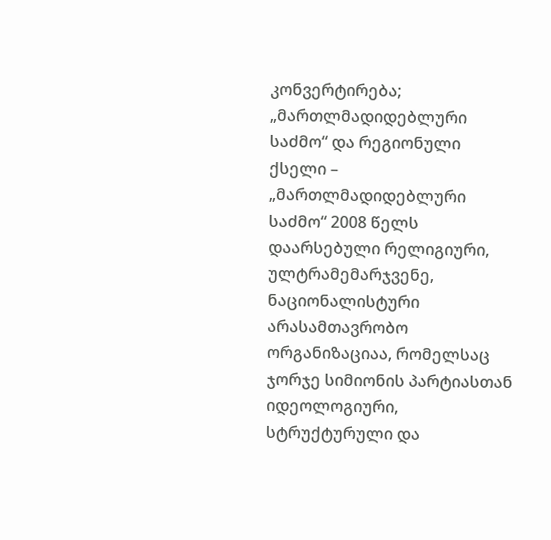კონვერტირება;
„მართლმადიდებლური საძმო“ და რეგიონული ქსელი – „მართლმადიდებლური საძმო“ 2008 წელს დაარსებული რელიგიური, ულტრამემარჯვენე, ნაციონალისტური არასამთავრობო ორგანიზაციაა, რომელსაც ჯორჯე სიმიონის პარტიასთან იდეოლოგიური, სტრუქტურული და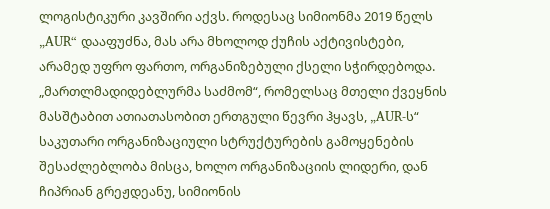ლოგისტიკური კავშირი აქვს. როდესაც სიმიონმა 2019 წელს „AUR“ დააფუძნა, მას არა მხოლოდ ქუჩის აქტივისტები, არამედ უფრო ფართო, ორგანიზებული ქსელი სჭირდებოდა. „მართლმადიდებლურმა საძმომ“, რომელსაც მთელი ქვეყნის მასშტაბით ათიათასობით ერთგული წევრი ჰყავს, „AUR-ს“ საკუთარი ორგანიზაციული სტრუქტურების გამოყენების შესაძლებლობა მისცა, ხოლო ორგანიზაციის ლიდერი, დან ჩიპრიან გრეჟდეანუ, სიმიონის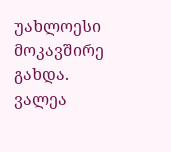უახლოესი მოკავშირე გახდა. ვალეა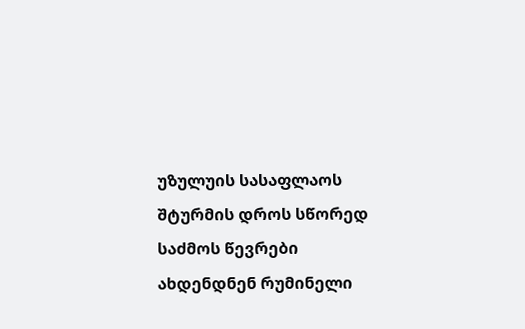უზულუის სასაფლაოს შტურმის დროს სწორედ საძმოს წევრები ახდენდნენ რუმინელი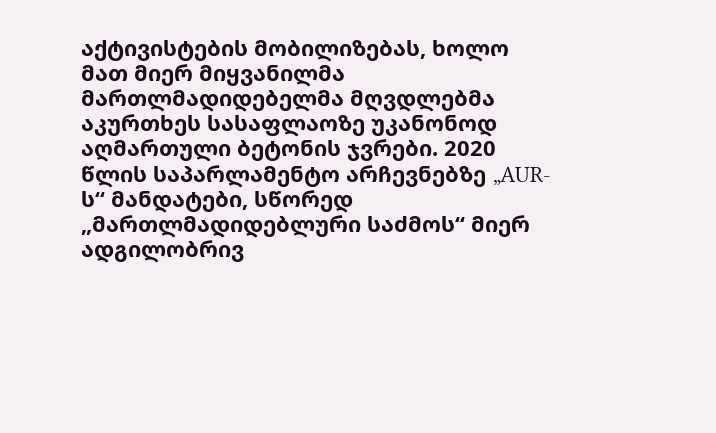აქტივისტების მობილიზებას, ხოლო მათ მიერ მიყვანილმა მართლმადიდებელმა მღვდლებმა აკურთხეს სასაფლაოზე უკანონოდ აღმართული ბეტონის ჯვრები. 2020 წლის საპარლამენტო არჩევნებზე „AUR-ს“ მანდატები, სწორედ „მართლმადიდებლური საძმოს“ მიერ ადგილობრივ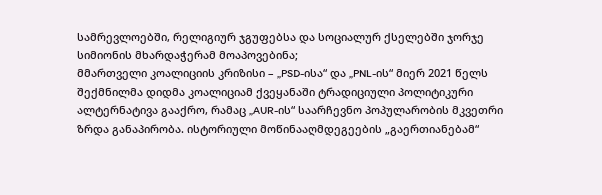სამრევლოებში, რელიგიურ ჯგუფებსა და სოციალურ ქსელებში ჯორჯე სიმიონის მხარდაჭერამ მოაპოვებინა;
მმართველი კოალიციის კრიზისი – „PSD-ისა“ და „PNL-ის“ მიერ 2021 წელს შექმნილმა დიდმა კოალიციამ ქვეყანაში ტრადიციული პოლიტიკური ალტერნატივა გააქრო, რამაც „AUR-ის“ საარჩევნო პოპულარობის მკვეთრი ზრდა განაპირობა. ისტორიული მოწინააღმდეგეების „გაერთიანებამ“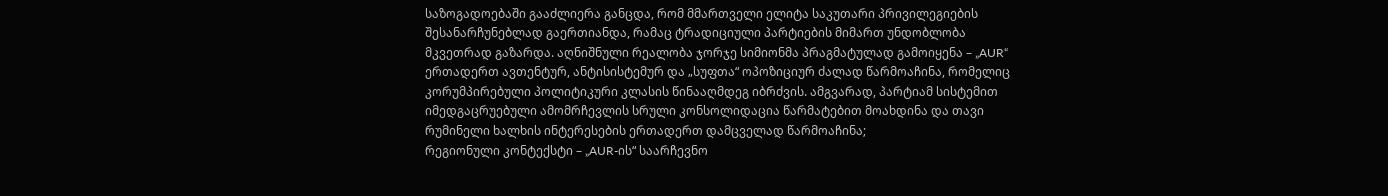საზოგადოებაში გააძლიერა განცდა, რომ მმართველი ელიტა საკუთარი პრივილეგიების შესანარჩუნებლად გაერთიანდა, რამაც ტრადიციული პარტიების მიმართ უნდობლობა მკვეთრად გაზარდა. აღნიშნული რეალობა ჯორჯე სიმიონმა პრაგმატულად გამოიყენა – „AUR“ ერთადერთ ავთენტურ, ანტისისტემურ და „სუფთა“ ოპოზიციურ ძალად წარმოაჩინა, რომელიც კორუმპირებული პოლიტიკური კლასის წინააღმდეგ იბრძვის. ამგვარად, პარტიამ სისტემით იმედგაცრუებული ამომრჩევლის სრული კონსოლიდაცია წარმატებით მოახდინა და თავი რუმინელი ხალხის ინტერესების ერთადერთ დამცველად წარმოაჩინა;
რეგიონული კონტექსტი – „AUR-ის“ საარჩევნო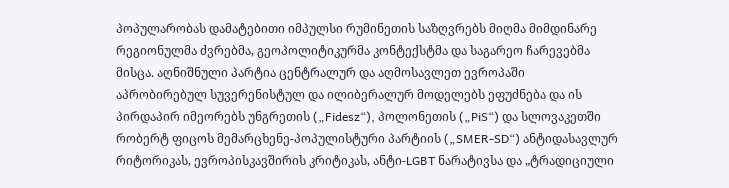პოპულარობას დამატებითი იმპულსი რუმინეთის საზღვრებს მიღმა მიმდინარე რეგიონულმა ძვრებმა, გეოპოლიტიკურმა კონტექსტმა და საგარეო ჩარევებმა მისცა. აღნიშნული პარტია ცენტრალურ და აღმოსავლეთ ევროპაში აპრობირებულ სუვერენისტულ და ილიბერალურ მოდელებს ეფუძნება და ის პირდაპირ იმეორებს უნგრეთის („Fidesz“), პოლონეთის („PiS“) და სლოვაკეთში რობერტ ფიცოს მემარცხენე-პოპულისტური პარტიის („SMER-SD“) ანტიდასავლურ რიტორიკას, ევროპისკავშირის კრიტიკას, ანტი-LGBT ნარატივსა და „ტრადიციული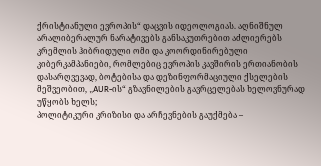ქრისტიანული ევროპის“ დაცვის იდეოლოგიას. აღნიშნულ არალიბერალურ ნარატივებს განსაკუთრებით აძლიერებს კრემლის ჰიბრიდული ომი და კოორდინირებული კიბერკამპანიები, რომლებიც ევროპის კავშირის ერთიანობის დასარღვევად, ბოტებისა და დეზინფორმაციული ქსელების მეშვეობით, „AUR-ის“ გზავნილების გავრცელებას ხელოვნურად უწყობს ხელს;
პოლიტიკური კრიზისი და არჩევნების გაუქმება –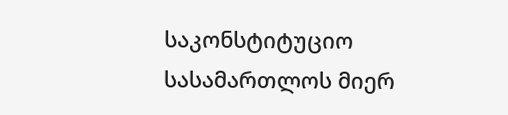საკონსტიტუციო სასამართლოს მიერ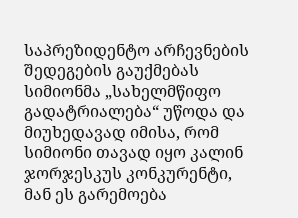საპრეზიდენტო არჩევნების შედეგების გაუქმებას სიმიონმა „სახელმწიფო გადატრიალება“ უწოდა და მიუხედავად იმისა, რომ სიმიონი თავად იყო კალინ ჯორჯესკუს კონკურენტი, მან ეს გარემოება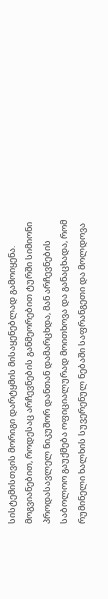სისტემისთვის მორიგი დარტყმის მისაყენებლად გამოიყენა. მოგვიანებით, როდესაც არჩევნების განმეორებით ტურში სიმიონი პროდასავლელ ნიკუშორ დანთან დამარცხდა, მან არჩევნების საბოლოო გაუქმება ოფიციალურად მოითხოვა და განაცხადა, რომ რუმინელი ხალხის სუვერენულ ნებაში საფრანგეთი და მოლდოვა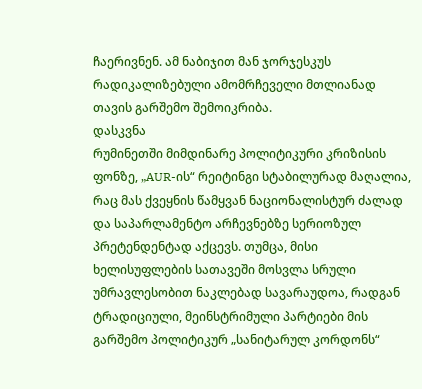ჩაერივნენ. ამ ნაბიჯით მან ჯორჯესკუს რადიკალიზებული ამომრჩეველი მთლიანად თავის გარშემო შემოიკრიბა.
დასკვნა
რუმინეთში მიმდინარე პოლიტიკური კრიზისის ფონზე, „AUR-ის“ რეიტინგი სტაბილურად მაღალია, რაც მას ქვეყნის წამყვან ნაციონალისტურ ძალად და საპარლამენტო არჩევნებზე სერიოზულ პრეტენდენტად აქცევს. თუმცა, მისი ხელისუფლების სათავეში მოსვლა სრული უმრავლესობით ნაკლებად სავარაუდოა, რადგან ტრადიციული, მეინსტრიმული პარტიები მის გარშემო პოლიტიკურ „სანიტარულ კორდონს“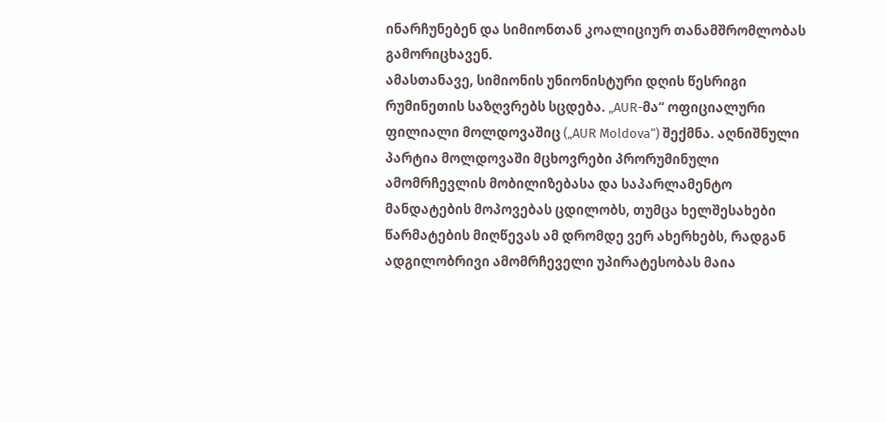ინარჩუნებენ და სიმიონთან კოალიციურ თანამშრომლობას გამორიცხავენ.
ამასთანავე, სიმიონის უნიონისტური დღის წესრიგი რუმინეთის საზღვრებს სცდება. „AUR-მა“ ოფიციალური ფილიალი მოლდოვაშიც („AUR Moldova“) შექმნა. აღნიშნული პარტია მოლდოვაში მცხოვრები პრორუმინული ამომრჩევლის მობილიზებასა და საპარლამენტო მანდატების მოპოვებას ცდილობს, თუმცა ხელშესახები წარმატების მიღწევას ამ დრომდე ვერ ახერხებს, რადგან ადგილობრივი ამომრჩეველი უპირატესობას მაია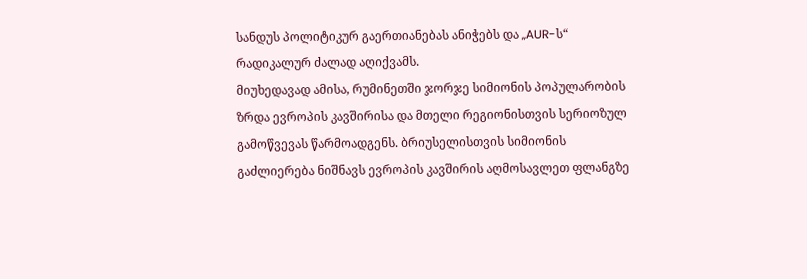სანდუს პოლიტიკურ გაერთიანებას ანიჭებს და „AUR-ს“ რადიკალურ ძალად აღიქვამს.
მიუხედავად ამისა, რუმინეთში ჯორჯე სიმიონის პოპულარობის ზრდა ევროპის კავშირისა და მთელი რეგიონისთვის სერიოზულ გამოწვევას წარმოადგენს. ბრიუსელისთვის სიმიონის გაძლიერება ნიშნავს ევროპის კავშირის აღმოსავლეთ ფლანგზე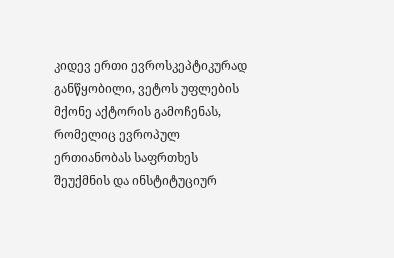კიდევ ერთი ევროსკეპტიკურად განწყობილი, ვეტოს უფლების მქონე აქტორის გამოჩენას, რომელიც ევროპულ ერთიანობას საფრთხეს შეუქმნის და ინსტიტუციურ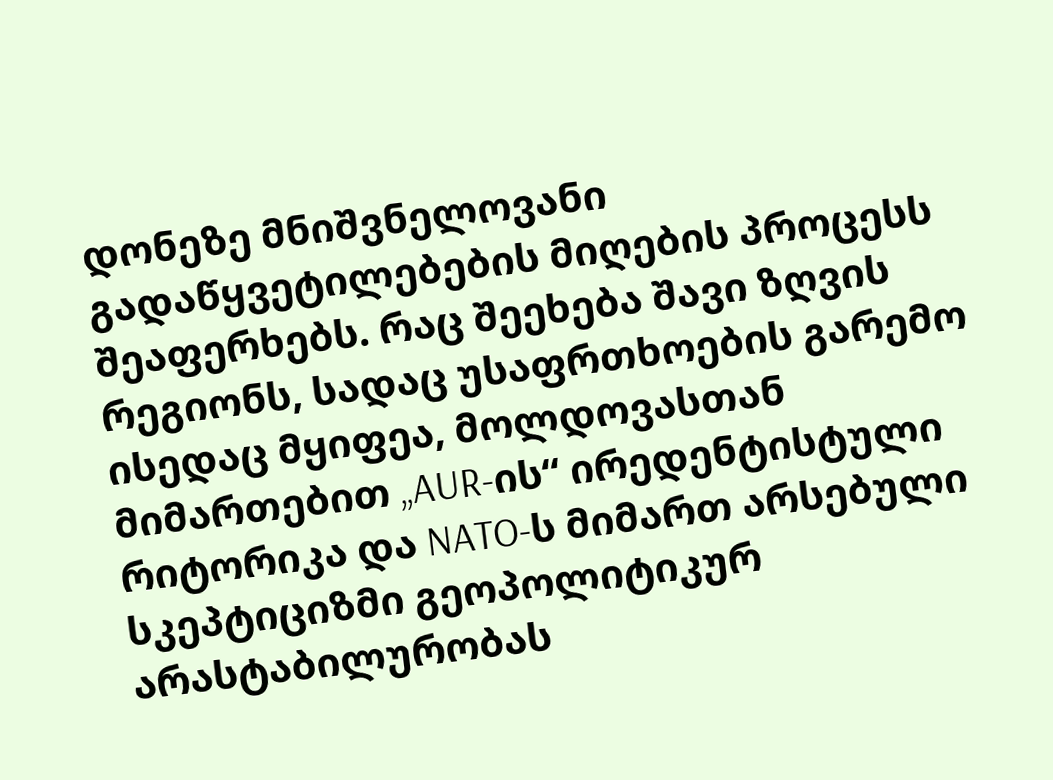დონეზე მნიშვნელოვანი გადაწყვეტილებების მიღების პროცესს შეაფერხებს. რაც შეეხება შავი ზღვის რეგიონს, სადაც უსაფრთხოების გარემო ისედაც მყიფეა, მოლდოვასთან მიმართებით „AUR-ის“ ირედენტისტული რიტორიკა და NATO-ს მიმართ არსებული სკეპტიციზმი გეოპოლიტიკურ არასტაბილურობას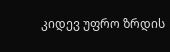კიდევ უფრო ზრდის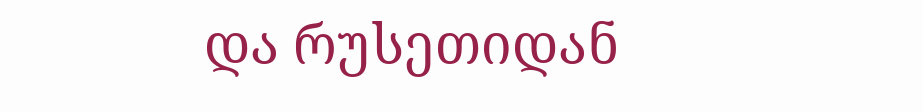და რუსეთიდან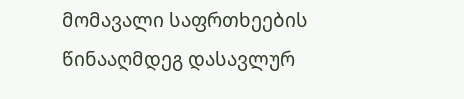მომავალი საფრთხეების წინააღმდეგ დასავლურ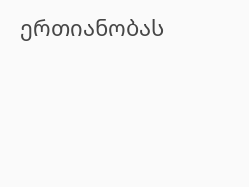ერთიანობას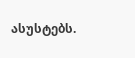ასუსტებს.